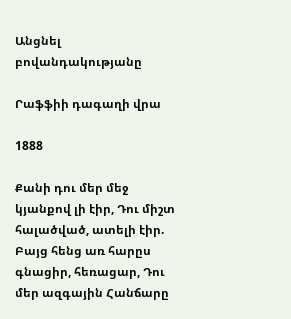Անցնել բովանդակությանը

Րաֆֆիի դագաղի վրա

1888

Քանի դու մեր մեջ կյանքով լի էիր, Դու միշտ հալածված, ատելի էիր. Բայց հենց առ հարըս գնացիր, հեռացար, Դու մեր ազգային Հանճարը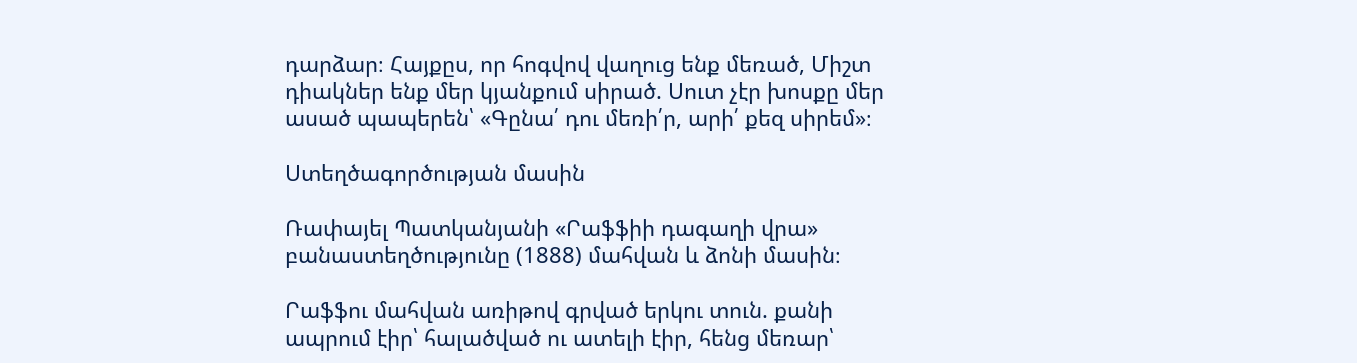դարձար։ Հայքըս, որ հոգվով վաղուց ենք մեռած, Միշտ դիակներ ենք մեր կյանքում սիրած. Սուտ չէր խոսքը մեր ասած պապերեն՝ «Գընա՛ դու մեռի՛ր, արի՛ քեզ սիրեմ»։

Ստեղծագործության մասին

Ռափայել Պատկանյանի «Րաֆֆիի դագաղի վրա» բանաստեղծությունը (1888) մահվան և ձոնի մասին։

Րաֆֆու մահվան առիթով գրված երկու տուն. քանի ապրում էիր՝ հալածված ու ատելի էիր, հենց մեռար՝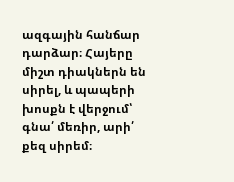ազգային հանճար դարձար։ Հայերը միշտ դիակներն են սիրել, և պապերի խոսքն է վերջում՝ գնա՛ մեռիր, արի՛ քեզ սիրեմ։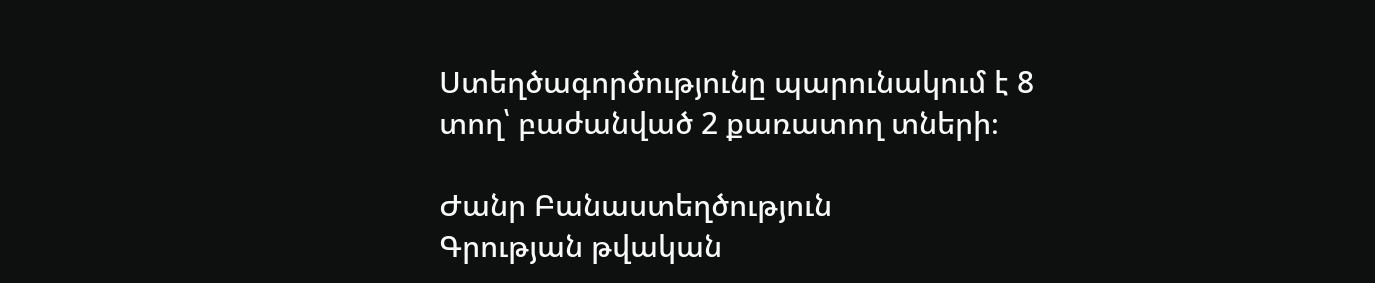Ստեղծագործությունը պարունակում է 8 տող՝ բաժանված 2 քառատող տների։

Ժանր Բանաստեղծություն
Գրության թվական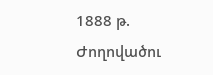1888 թ.
Ժողովածու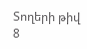Տողերի թիվ 8